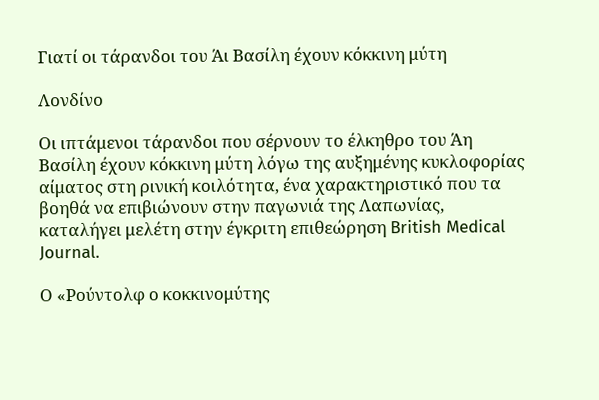Γιατί οι τάρανδοι του Άι Βασίλη έχουν κόκκινη μύτη

Λονδίνο

Οι ιπτάμενοι τάρανδοι που σέρνουν το έλκηθρο του Άη Βασίλη έχουν κόκκινη μύτη λόγω της αυξημένης κυκλοφορίας αίματος στη ρινική κοιλότητα, ένα χαρακτηριστικό που τα βοηθά να επιβιώνουν στην παγωνιά της Λαπωνίας, καταλήγει μελέτη στην έγκριτη επιθεώρηση British Medical Journal.

Ο «Ρούντολφ ο κοκκινομύτης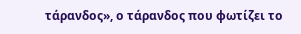τάρανδος», ο τάρανδος που φωτίζει το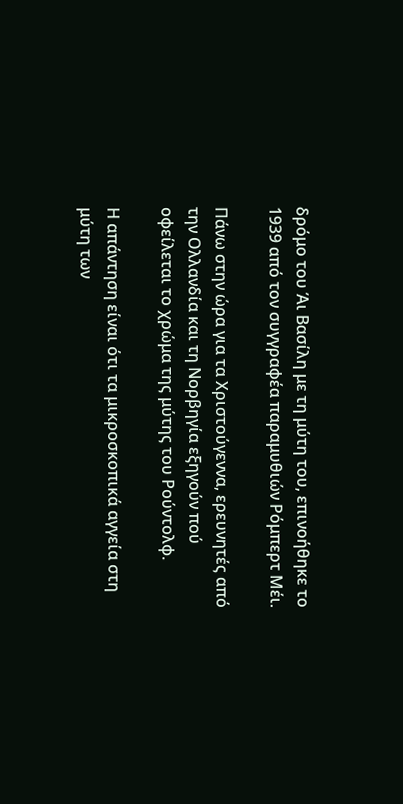δρόμο του Άι Βασίλη με τη μύτη του, επινοήθηκε το 1939 από τον συγγραφέα παραμυθιών Ρόμπερτ Μέι.

Πάνω στην ώρα για τα Χριστούγεννα, ερευνητές από την Ολλανδία και τη Νορβηγία εξηγούν πού οφείλεται το χρώμα της μύτης του Ρούντολφ.

Η απάντηση είναι ότι τα μικροσκοπικά αγγεία στη μύτη των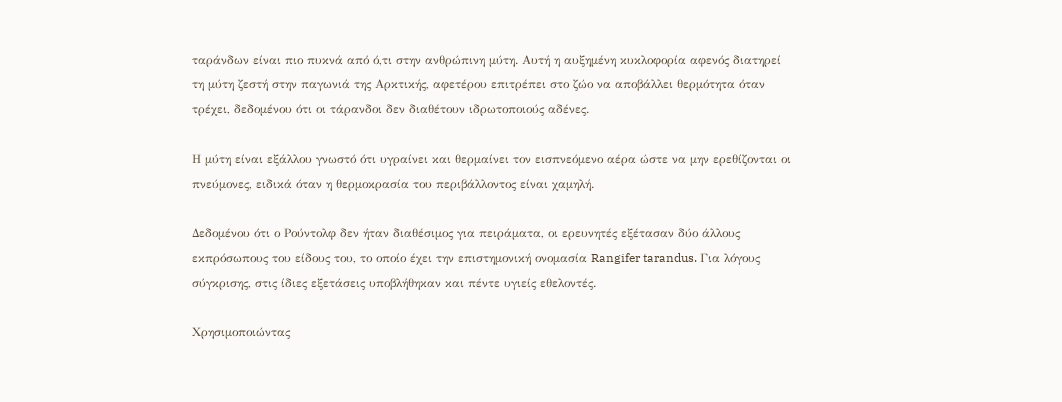ταράνδων είναι πιο πυκνά από ό,τι στην ανθρώπινη μύτη. Αυτή η αυξημένη κυκλοφορία αφενός διατηρεί τη μύτη ζεστή στην παγωνιά της Αρκτικής, αφετέρου επιτρέπει στο ζώο να αποβάλλει θερμότητα όταν τρέχει, δεδομένου ότι οι τάρανδοι δεν διαθέτουν ιδρωτοποιούς αδένες.

Η μύτη είναι εξάλλου γνωστό ότι υγραίνει και θερμαίνει τον εισπνεόμενο αέρα ώστε να μην ερεθίζονται οι πνεύμονες, ειδικά όταν η θερμοκρασία του περιβάλλοντος είναι χαμηλή.

Δεδομένου ότι ο Ρούντολφ δεν ήταν διαθέσιμος για πειράματα, οι ερευνητές εξέτασαν δύο άλλους εκπρόσωπους του είδους του, το οποίο έχει την επιστημονική ονομασία Rangifer tarandus. Για λόγους σύγκρισης, στις ίδιες εξετάσεις υποβλήθηκαν και πέντε υγιείς εθελοντές.

Χρησιμοποιώντας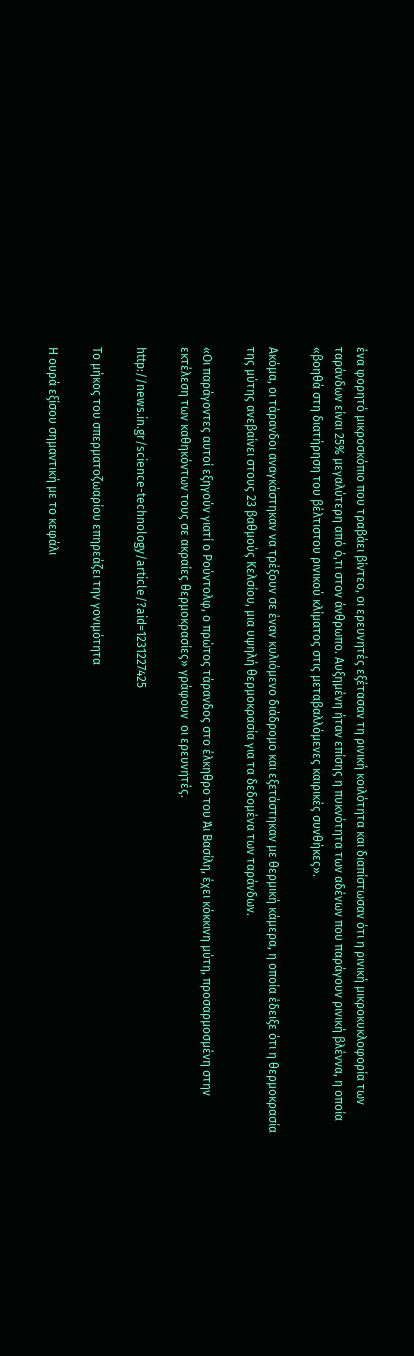ένα φορητό μικροσκόπιο που τραβάει βίντεο, οι ερευνητές εξέτασαν τη ρινική κοιλότητα και διαπίστωσαν ότι η ρινική μικροκυκλοφορία των ταράνδων είναι 25% μεγαλύτερη από ό,τι στον άνθρωπο. Αυξημένη ήταν επίσης η πυκνότητα των αδένων που παράγουν ρινική βλέννα, η οποία «βοηθά στη διατήρηση του βέλτιστου ρινικού κλίματος στις μεταβαλλόμενες καιρικές συνθήκες».

Ακόμα, οι τάρανδοι αναγκάστηκαν να τρέξουν σε έναν κυλιόμενο διάδρομο και εξετάστηκαν με θερμική κάμερα, η οποία έδειξε ότι η θερμοκρασία της μύτης ανεβαίνει στους 23 βαθμούς Κελσίου, μια υψηλή θερμοκρασία για τα δεδομένα των ταράνδων.

«Οι παράγοντες αυτοί εξηγούν γιατί ο Ρούντολφ, ο πρώτος τάρανδος στο έλκηθρο του Άι Βασίλη, έχει κόκκινη μύτη, προσαρμοσμένη στην εκτέλεση των καθηκόντων τους σε ακραίες θερμοκρασίες» γράφουν  οι ερευνητές.

http://news.in.gr/science-technology/article/?aid=1231227425

Το μήκος του σπερματοζωαρίου επηρεάζει την γονιμότητα

Η ουρά εξίσου σημαντική με το κεφάλι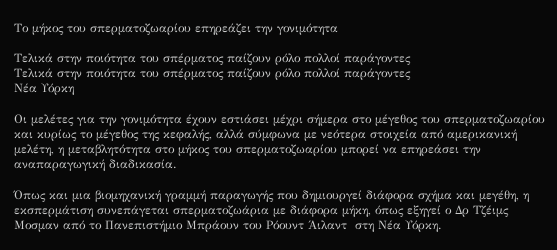Το μήκος του σπερματοζωαρίου επηρεάζει την γονιμότητα

Τελικά στην ποιότητα του σπέρματος παίζουν ρόλο πολλοί παράγοντες
Τελικά στην ποιότητα του σπέρματος παίζουν ρόλο πολλοί παράγοντες
Νέα Υόρκη

Οι μελέτες για την γονιμότητα έχουν εστιάσει μέχρι σήμερα στο μέγεθος του σπερματοζωαρίου και κυρίως το μέγεθος της κεφαλής, αλλά σύμφωνα με νεότερα στοιχεία από αμερικανική μελέτη, η μεταβλητότητα στο μήκος του σπερματοζωαρίου μπορεί να επηρεάσει την αναπαραγωγική διαδικασία.

Όπως και μια βιομηχανική γραμμή παραγωγής που δημιουργεί διάφορα σχήμα και μεγέθη, η εκσπερμάτιση συνεπάγεται σπερματοζωάρια με διάφορα μήκη, όπως εξηγεί ο Δρ Τζέιμς Μοσμαν από το Πανεπιστήμιο Μπράουν του Ρόουντ Άιλαντ  στη Νέα Υόρκη.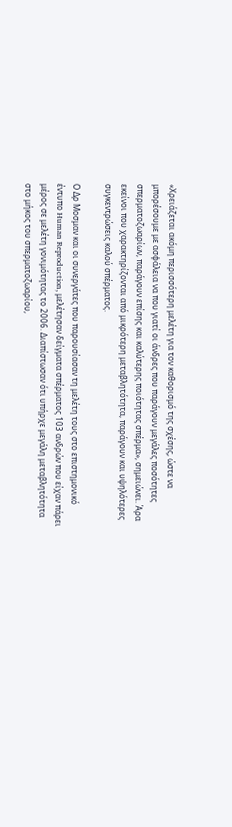«Χρειάζεται ακόμη περισσότερη μελέτη για τον καθορισμό της σχέσης, ώστε να μπορέσουμε με ασφάλεια να που γιατί οι άνδρες που παράγουν μεγάλες ποσότητες σπερματοζωαρίων, παράγουν επίσης και καλύτερης ποιότητας σπέρμα», σημειώνει. Άρα εκείνοι που χαρακτηρίζονται από μικρότερη μεταβλητότητα, παράγουν και υψηλότερες συγκεντρώσεις καλού σπέρματος.

Ο Δρ Μοσμαν και οι συνεργάτες που παρουσίασαν τη μελέτη τους στο επιστημονικό έντυπο Human Reproduction, μελέτησαν δείγματα σπέρματος 103 ανδρών που είχαν πάρει μέρος σε μελέτη γονιμότητας το 2006. Διαπίστωσαν ότι υπήρχε μεγάλη μεταβλητότητα στο μήκος του σπερματοζωαρίου,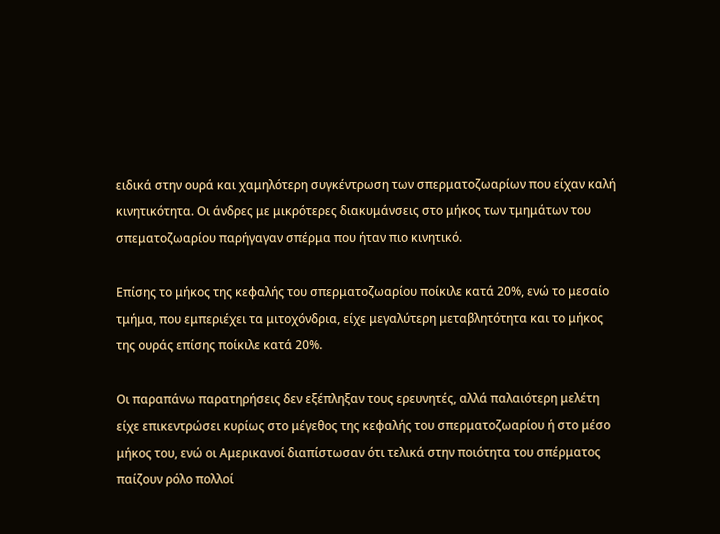ειδικά στην ουρά και χαμηλότερη συγκέντρωση των σπερματοζωαρίων που είχαν καλή κινητικότητα. Οι άνδρες με μικρότερες διακυμάνσεις στο μήκος των τμημάτων του σπεματοζωαρίου παρήγαγαν σπέρμα που ήταν πιο κινητικό.

Επίσης το μήκος της κεφαλής του σπερματοζωαρίου ποίκιλε κατά 20%, ενώ το μεσαίο τμήμα, που εμπεριέχει τα μιτοχόνδρια, είχε μεγαλύτερη μεταβλητότητα και το μήκος της ουράς επίσης ποίκιλε κατά 20%.

Οι παραπάνω παρατηρήσεις δεν εξέπληξαν τους ερευνητές, αλλά παλαιότερη μελέτη είχε επικεντρώσει κυρίως στο μέγεθος της κεφαλής του σπερματοζωαρίου ή στο μέσο μήκος του, ενώ οι Αμερικανοί διαπίστωσαν ότι τελικά στην ποιότητα του σπέρματος παίζουν ρόλο πολλοί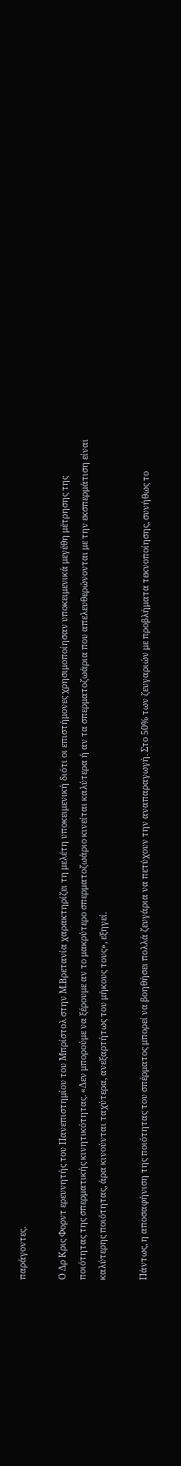παράγοντες.

Ο Δρ Κρις Φορντ ερευνητής του Πανεπιστημίου του Μπρίστολ στην Μ.Βρετανία χαρακτηρίζει τη μελέτη υποκειμενική διότι οι επιστήμονες χρησιμοποίησαν υποκειμενικά μεγέθη μέτρησης της ποιότητας της σπερματικής κινητικότητας. «Δεν μπορούμε να ξέρουμε αν το μακρύτερο σπερματοζωάριο κινείται καλύτερα ή αν τα σπερματοζωάρια που απελευθερώνονται με την εκσπερμάτιση είναι καλύτερης ποιότητας, άρα κινούνται ταχύτερα, ανεξαρτήτως του μήκους τους», εξηγεί.

Πάντως, η αποσαφήνιση της ποιότητας του σπέρματος μπορεί να βοηθήσει πολλά ζευγάρια να πετύχουν την αναπαραγωγή. Στο 50% των ζευγαριών με προβλήματα τεκνοποίησης, συνήθως το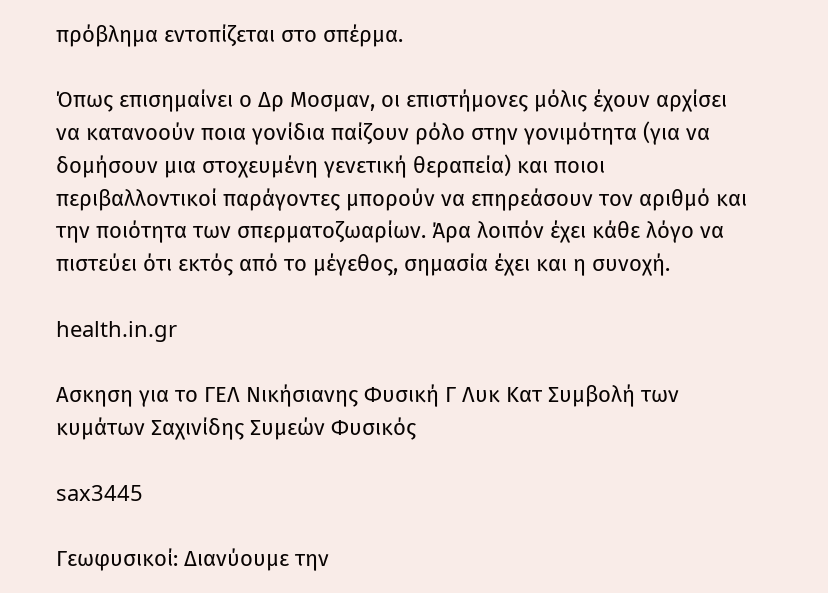πρόβλημα εντοπίζεται στο σπέρμα.

Όπως επισημαίνει ο Δρ Μοσμαν, οι επιστήμονες μόλις έχουν αρχίσει να κατανοούν ποια γονίδια παίζουν ρόλο στην γονιμότητα (για να δομήσουν μια στοχευμένη γενετική θεραπεία) και ποιοι περιβαλλοντικοί παράγοντες μπορούν να επηρεάσουν τον αριθμό και την ποιότητα των σπερματοζωαρίων. Άρα λοιπόν έχει κάθε λόγο να πιστεύει ότι εκτός από το μέγεθος, σημασία έχει και η συνοχή.

health.in.gr

Ασκηση για το ΓΕΛ Νικήσιανης Φυσική Γ Λυκ Κατ Συμβολή των κυμάτων Σαχινίδης Συμεών Φυσικός

sax3445

Γεωφυσικοί: Διανύουμε την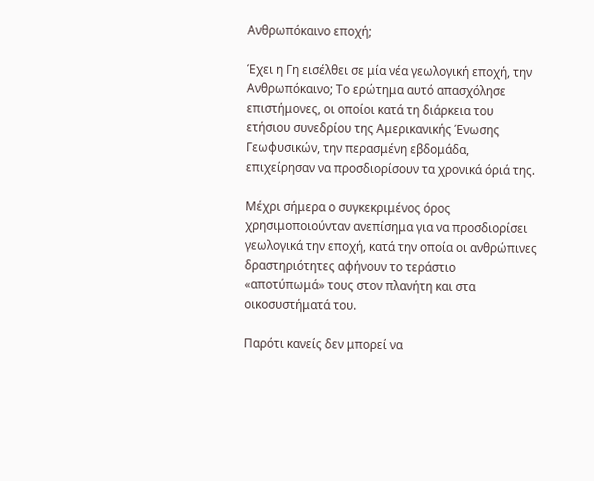Ανθρωπόκαινο εποχή;

Έχει η Γη εισέλθει σε μία νέα γεωλογική εποχή, την Ανθρωπόκαινο; Το ερώτημα αυτό απασχόλησε επιστήμονες, οι οποίοι κατά τη διάρκεια του ετήσιου συνεδρίου της Αμερικανικής Ένωσης Γεωφυσικών, την περασμένη εβδομάδα, επιχείρησαν να προσδιορίσουν τα χρονικά όριά της.

Μέχρι σήμερα ο συγκεκριμένος όρος χρησιμοποιούνταν ανεπίσημα για να προσδιορίσει γεωλογικά την εποχή, κατά την οποία οι ανθρώπινες δραστηριότητες αφήνουν το τεράστιο «αποτύπωμά» τους στον πλανήτη και στα οικοσυστήματά του.

Παρότι κανείς δεν μπορεί να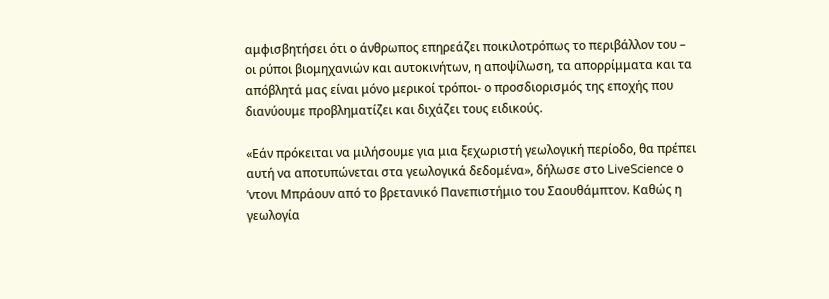αμφισβητήσει ότι ο άνθρωπος επηρεάζει ποικιλοτρόπως το περιβάλλον του – οι ρύποι βιομηχανιών και αυτοκινήτων, η αποψίλωση, τα απορρίμματα και τα απόβλητά μας είναι μόνο μερικοί τρόποι- ο προσδιορισμός της εποχής που διανύουμε προβληματίζει και διχάζει τους ειδικούς.

«Εάν πρόκειται να μιλήσουμε για μια ξεχωριστή γεωλογική περίοδο, θα πρέπει αυτή να αποτυπώνεται στα γεωλογικά δεδομένα», δήλωσε στο LiveScience ο ʼντονι Μπράουν από το βρετανικό Πανεπιστήμιο του Σαουθάμπτον. Καθώς η γεωλογία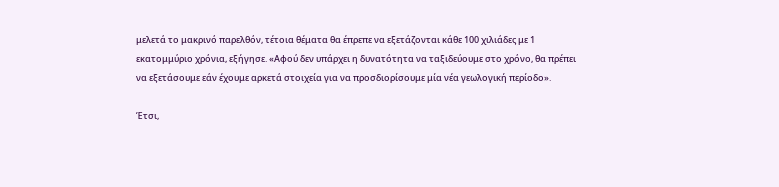μελετά το μακρινό παρελθόν, τέτοια θέματα θα έπρεπε να εξετάζονται κάθε 100 χιλιάδες με 1 εκατομμύριο χρόνια, εξήγησε. «Αφού δεν υπάρχει η δυνατότητα να ταξιδεύουμε στο χρόνο, θα πρέπει να εξετάσουμε εάν έχουμε αρκετά στοιχεία για να προσδιορίσουμε μία νέα γεωλογική περίοδο».

Έτσι,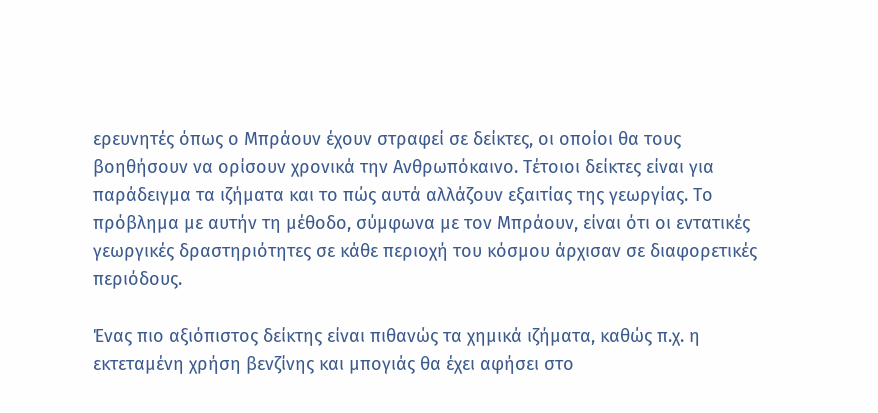ερευνητές όπως ο Μπράουν έχουν στραφεί σε δείκτες, οι οποίοι θα τους βοηθήσουν να ορίσουν χρονικά την Ανθρωπόκαινο. Τέτοιοι δείκτες είναι για παράδειγμα τα ιζήματα και το πώς αυτά αλλάζουν εξαιτίας της γεωργίας. Το πρόβλημα με αυτήν τη μέθοδο, σύμφωνα με τον Μπράουν, είναι ότι οι εντατικές γεωργικές δραστηριότητες σε κάθε περιοχή του κόσμου άρχισαν σε διαφορετικές περιόδους.

Ένας πιο αξιόπιστος δείκτης είναι πιθανώς τα χημικά ιζήματα, καθώς π.χ. η εκτεταμένη χρήση βενζίνης και μπογιάς θα έχει αφήσει στο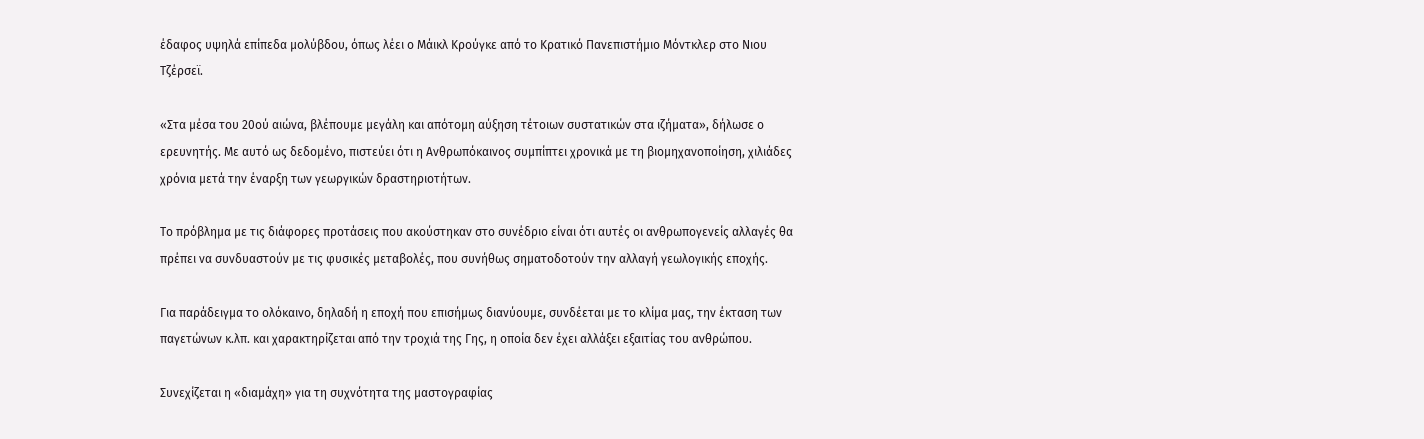έδαφος υψηλά επίπεδα μολύβδου, όπως λέει ο Μάικλ Κρούγκε από το Κρατικό Πανεπιστήμιο Μόντκλερ στο Νιου Τζέρσεϊ.

«Στα μέσα του 20ού αιώνα, βλέπουμε μεγάλη και απότομη αύξηση τέτοιων συστατικών στα ιζήματα», δήλωσε ο ερευνητής. Με αυτό ως δεδομένο, πιστεύει ότι η Ανθρωπόκαινος συμπίπτει χρονικά με τη βιομηχανοποίηση, χιλιάδες χρόνια μετά την έναρξη των γεωργικών δραστηριοτήτων.

Το πρόβλημα με τις διάφορες προτάσεις που ακούστηκαν στο συνέδριο είναι ότι αυτές οι ανθρωπογενείς αλλαγές θα πρέπει να συνδυαστούν με τις φυσικές μεταβολές, που συνήθως σηματοδοτούν την αλλαγή γεωλογικής εποχής.

Για παράδειγμα το ολόκαινο, δηλαδή η εποχή που επισήμως διανύουμε, συνδέεται με το κλίμα μας, την έκταση των παγετώνων κ.λπ. και χαρακτηρίζεται από την τροχιά της Γης, η οποία δεν έχει αλλάξει εξαιτίας του ανθρώπου.

Συνεχίζεται η «διαμάχη» για τη συχνότητα της μαστογραφίας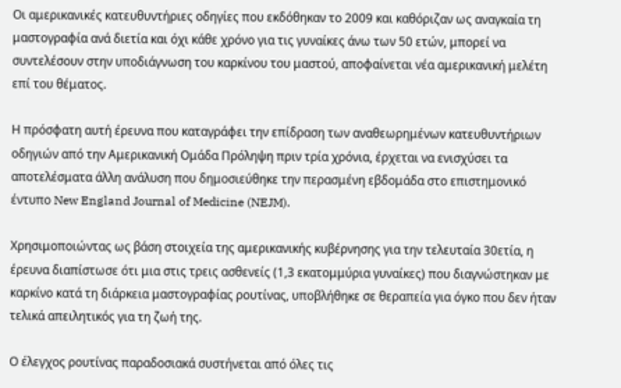Οι αμερικανικές κατευθυντήριες οδηγίες που εκδόθηκαν το 2009 και καθόριζαν ως αναγκαία τη μαστογραφία ανά διετία και όχι κάθε χρόνο για τις γυναίκες άνω των 50 ετών, μπορεί να συντελέσουν στην υποδιάγνωση του καρκίνου του μαστού, αποφαίνεται νέα αμερικανική μελέτη επί του θέματος.

Η πρόσφατη αυτή έρευνα που καταγράφει την επίδραση των αναθεωρημένων κατευθυντήριων οδηγιών από την Αμερικανική Ομάδα Πρόληψη πριν τρία χρόνια, έρχεται να ενισχύσει τα αποτελέσματα άλλη ανάλυση που δημοσιεύθηκε την περασμένη εβδομάδα στο επιστημονικό έντυπο New England Journal of Medicine (NEJM).

Χρησιμοποιώντας ως βάση στοιχεία της αμερικανικής κυβέρνησης για την τελευταία 30ετία, η έρευνα διαπίστωσε ότι μια στις τρεις ασθενείς (1,3 εκατομμύρια γυναίκες) που διαγνώστηκαν με καρκίνο κατά τη διάρκεια μαστογραφίας ρουτίνας, υποβλήθηκε σε θεραπεία για όγκο που δεν ήταν τελικά απειλητικός για τη ζωή της.

Ο έλεγχος ρουτίνας παραδοσιακά συστήνεται από όλες τις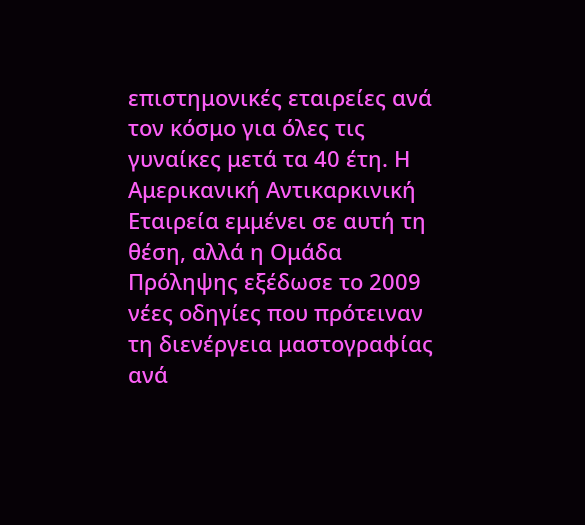επιστημονικές εταιρείες ανά τον κόσμο για όλες τις γυναίκες μετά τα 40 έτη. Η Αμερικανική Αντικαρκινική Εταιρεία εμμένει σε αυτή τη θέση, αλλά η Ομάδα Πρόληψης εξέδωσε το 2009 νέες οδηγίες που πρότειναν τη διενέργεια μαστογραφίας ανά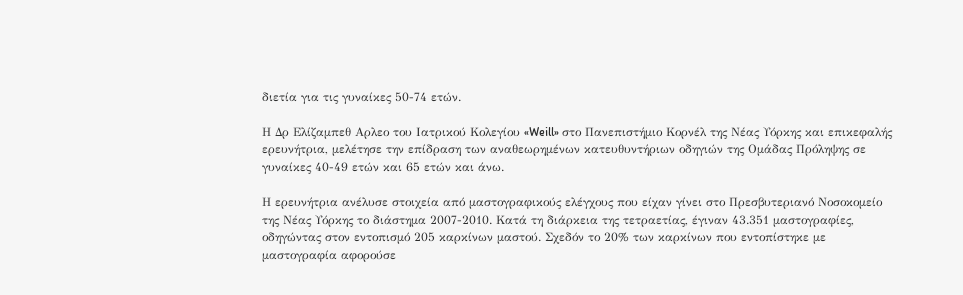διετία για τις γυναίκες 50-74 ετών.

Η Δρ Ελίζαμπεθ Αρλεο του Ιατρικού Κολεγίου «Weill» στο Πανεπιστήμιο Κορνέλ της Νέας Υόρκης και επικεφαλής ερευνήτρια, μελέτησε την επίδραση των αναθεωρημένων κατευθυντήριων οδηγιών της Ομάδας Πρόληψης σε γυναίκες 40-49 ετών και 65 ετών και άνω.

Η ερευνήτρια ανέλυσε στοιχεία από μαστογραφικούς ελέγχους που είχαν γίνει στο Πρεσβυτεριανό Νοσοκομείο της Νέας Υόρκης το διάστημα 2007-2010. Κατά τη διάρκεια της τετραετίας, έγιναν 43.351 μαστογραφίες, οδηγώντας στον εντοπισμό 205 καρκίνων μαστού. Σχεδόν το 20% των καρκίνων που εντοπίστηκε με μαστογραφία αφορούσε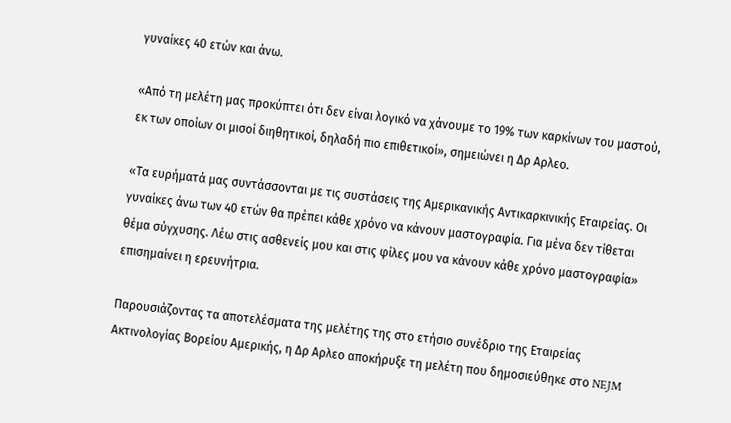γυναίκες 40 ετών και άνω.

«Από τη μελέτη μας προκύπτει ότι δεν είναι λογικό να χάνουμε το 19% των καρκίνων του μαστού, εκ των οποίων οι μισοί διηθητικοί, δηλαδή πιο επιθετικοί», σημειώνει η Δρ Αρλεο.

«Τα ευρήματά μας συντάσσονται με τις συστάσεις της Αμερικανικής Αντικαρκινικής Εταιρείας. Οι γυναίκες άνω των 40 ετών θα πρέπει κάθε χρόνο να κάνουν μαστογραφία. Για μένα δεν τίθεται θέμα σύγχυσης. Λέω στις ασθενείς μου και στις φίλες μου να κάνουν κάθε χρόνο μαστογραφία» επισημαίνει η ερευνήτρια.

Παρουσιάζοντας τα αποτελέσματα της μελέτης της στο ετήσιο συνέδριο της Εταιρείας Ακτινολογίας Βορείου Αμερικής, η Δρ Αρλεο αποκήρυξε τη μελέτη που δημοσιεύθηκε στο NEJM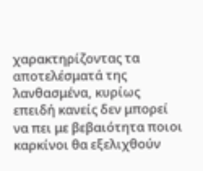χαρακτηρίζοντας τα αποτελέσματά της λανθασμένα, κυρίως επειδή κανείς δεν μπορεί να πει με βεβαιότητα ποιοι καρκίνοι θα εξελιχθούν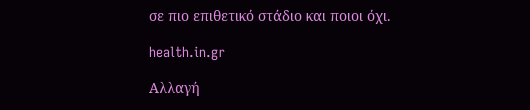σε πιο επιθετικό στάδιο και ποιοι όχι.

health.in.gr

Αλλαγή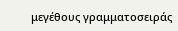μεγέθους γραμματοσειράς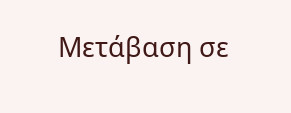Μετάβαση σε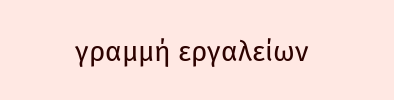γραμμή εργαλείων